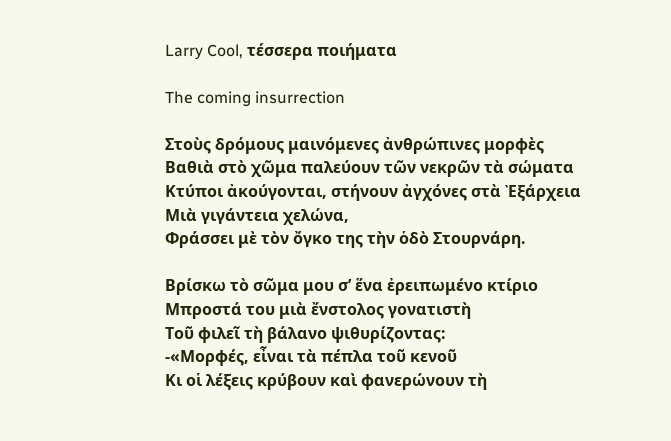Larry Cool, τέσσερα ποιήματα

The coming insurrection

Στοὺς δρόμους μαινόμενες ἀνθρώπινες μορφὲς
Βαθιὰ στὸ χῶμα παλεύουν τῶν νεκρῶν τὰ σώματα
Κτύποι ἀκούγονται, στήνουν ἀγχόνες στὰ Ἐξάρχεια
Μιὰ γιγάντεια χελώνα,
Φράσσει μὲ τὸν ὄγκο της τὴν ὁδὸ Στουρνάρη.

Βρίσκω τὸ σῶμα μου σ’ ἕνα ἐρειπωμένο κτίριο
Μπροστά του μιὰ ἔνστολος γονατιστὴ
Τοῦ φιλεῖ τὴ βάλανο ψιθυρίζοντας:
-«Μορφές, εἶναι τὰ πέπλα τοῦ κενοῦ
Κι οἱ λέξεις κρύβουν καὶ φανερώνουν τὴ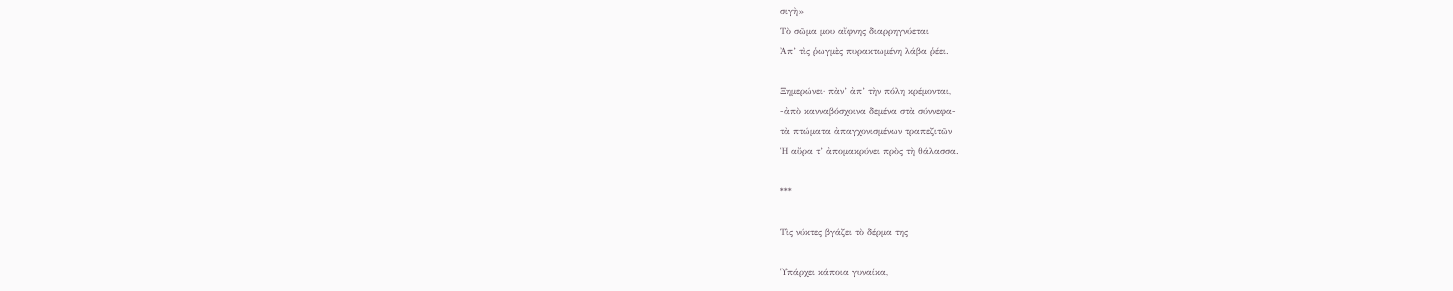σιγὴ»
Τὸ σῶμα μου αἴφνης διαρρηγνύεται
Ἀπ’ τὶς ῥωγμὲς πυρακτωμένη λάβα ῥέει.

Ξημερώνει· πὰν’ ἀπ’ τὴν πόλη κρέμονται,
-ἀπὸ κανναβόσχοινα δεμένα στὰ σύννεφα-
τὰ πτώματα ἀπαγχονισμένων τραπεζιτῶν
Ἡ αὔρα τ’ ἀπομακρύνει πρὸς τὴ θάλασσα.

***

Τὶς νύκτες βγάζει τὸ δέρμα της

Ὑπάρχει κάποια γυναίκα,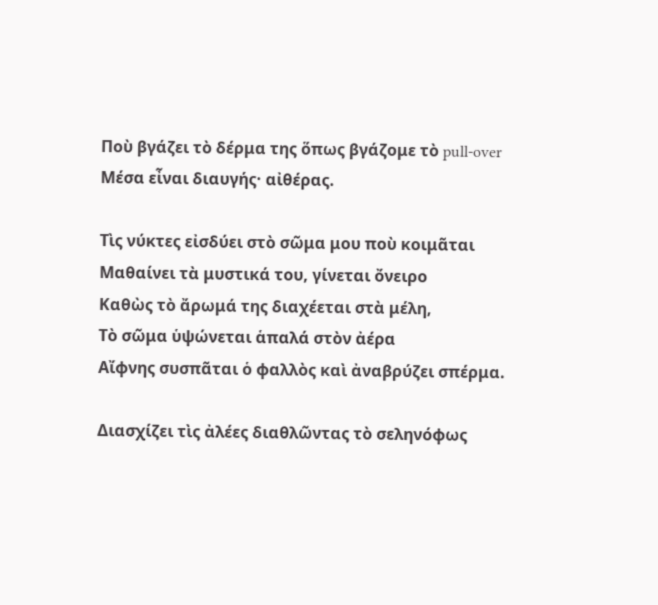Ποὺ βγάζει τὸ δέρμα της ὅπως βγάζομε τὸ pull-over
Μέσα εἶναι διαυγής· αἰθέρας.

Τὶς νύκτες εἰσδύει στὸ σῶμα μου ποὺ κοιμᾶται
Μαθαίνει τὰ μυστικά του, γίνεται ὄνειρο
Καθὼς τὸ ἄρωμά της διαχέεται στὰ μέλη,
Τὸ σῶμα ὑψώνεται ἁπαλά στὸν ἀέρα
Αἴφνης συσπᾶται ὁ φαλλὸς καὶ ἀναβρύζει σπέρμα.

Διασχίζει τὶς ἀλέες διαθλῶντας τὸ σεληνόφως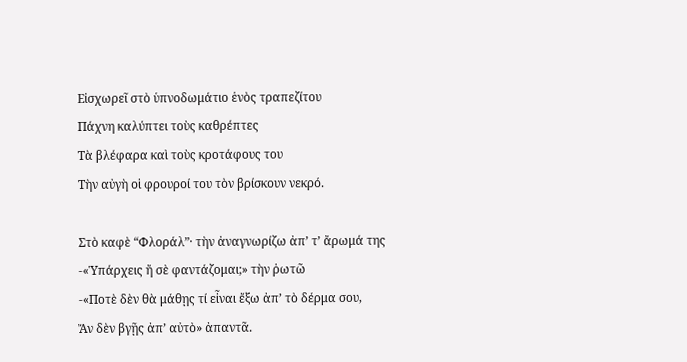Εἰσχωρεῖ στὸ ὑπνοδωμάτιο ἑνὸς τραπεζίτου
Πάχνη καλύπτει τοὺς καθρέπτες
Τὰ βλέφαρα καὶ τοὺς κροτάφους του
Τὴν αὐγὴ οἱ φρουροί του τὸν βρίσκουν νεκρό.

Στὸ καφὲ “Φλοράλ”· τὴν ἀναγνωρίζω ἀπ’ τ’ ἄρωμά της
-«Ὑπάρχεις ἤ σὲ φαντάζομαι;» τὴν ῥωτῶ
-«Ποτὲ δὲν θὰ μάθῃς τί εἶναι ἔξω ἀπ’ τὸ δέρμα σου,
Ἄν δὲν βγῇς ἀπ’ αὐτὸ» ἀπαντᾶ.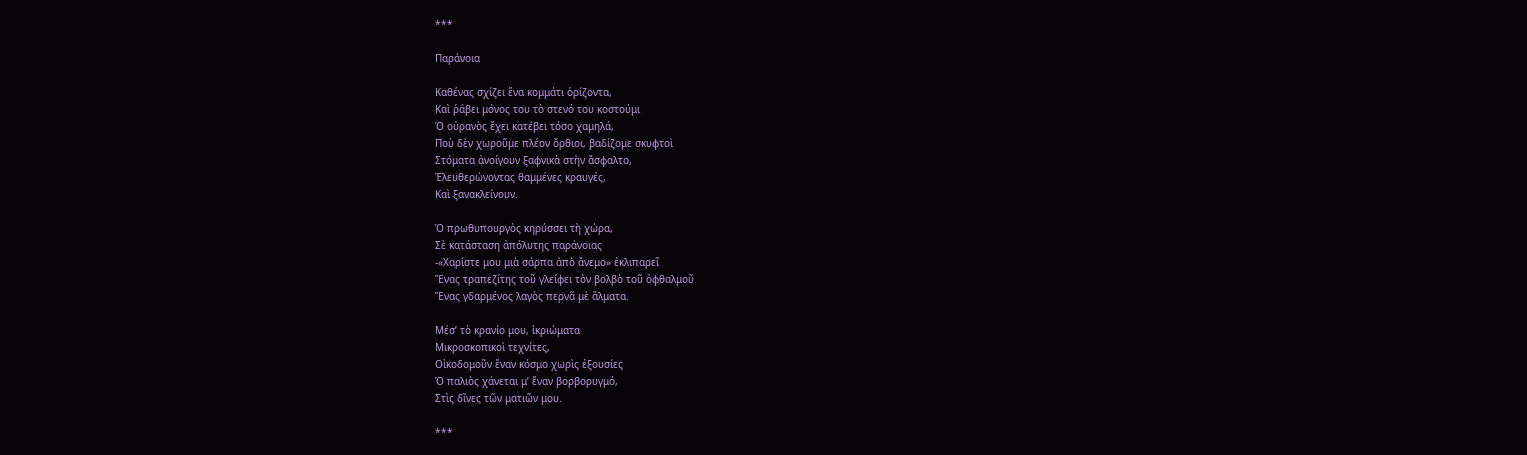***

Παράνοια

Καθένας σχίζει ἕνα κομμάτι ὁρίζοντα,
Καὶ ῥάβει μόνος του τὸ στενό του κοστούμι
Ὁ οὐρανὸς ἔχει κατέβει τόσο χαμηλά,
Ποὺ δὲν χωροῦμε πλέον ὄρθιοι, βαδίζομε σκυφτοὶ
Στόματα ἀνοίγουν ξαφνικὰ στὴν ἄσφαλτο,
Ἐλευθερώνοντας θαμμένες κραυγές,
Καὶ ξανακλείνουν.

Ὁ πρωθυπουργὸς κηρύσσει τὴ χώρα,
Σὲ κατάσταση ἀπόλυτης παράνοιας
-«Χαρίστε μου μιὰ σάρπα ἀπὸ ἄνεμο» ἐκλιπαρεῖ
Ἕνας τραπεζίτης τοῦ γλείφει τὸν βολβὸ τοῦ ὀφθαλμοῦ
Ἕνας γδαρμένος λαγὸς περνᾶ μὲ ἅλματα.

Μέσ’ τὸ κρανίο μου, ἰκριώματα
Μικροσκοπικοὶ τεχνίτες,
Οἰκοδομοῦν ἕναν κόσμο χωρὶς ἐξουσίες
Ὁ παλιὸς χάνεται μ’ ἕναν βορβορυγμό,
Στὶς δῖνες τῶν ματιῶν μου.

***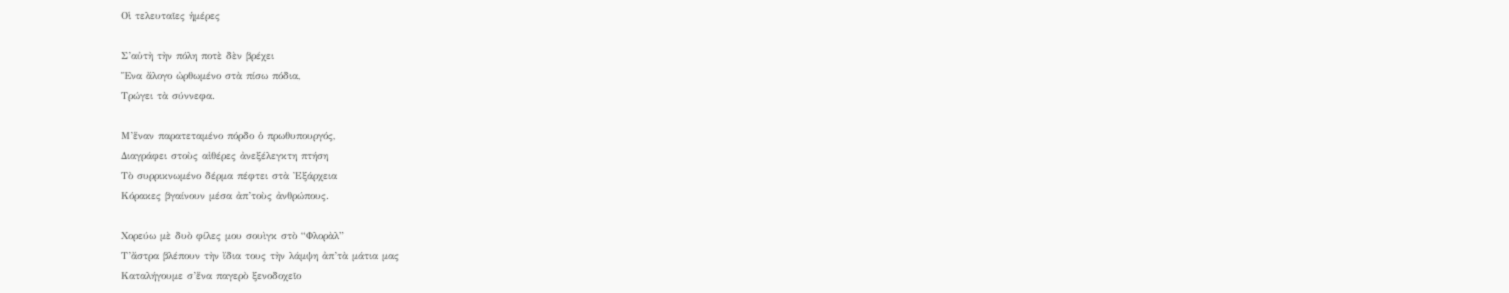Οἱ τελευταῖες ἡμέρες

Σ’αὐτὴ τὴν πόλη ποτὲ δὲν βρέχει
Ἕνα ἄλογο ὠρθωμένο στὰ πίσω πόδια,
Τρώγει τὰ σύννεφα.

Μ’ἕναν παρατεταμένο πόρδο ὁ πρωθυπουργός,
Διαγράφει στοὺς αἰθέρες ἀνεξέλεγκτη πτήση
Τὸ συρρικνωμένο δέρμα πέφτει στὰ Ἐξάρχεια
Κόρακες βγαίνουν μέσα ἀπ’τοὺς ἀνθρώπους.

Χορεύω μὲ δυὸ φίλες μου σουὶγκ στὸ “Φλορὰλ”
Τ’ἄστρα βλέπουν τὴν ἴδια τους τὴν λάμψη ἀπ’τὰ μάτια μας
Καταλήγουμε σ’ἕνα παγερὸ ξενοδοχεῖο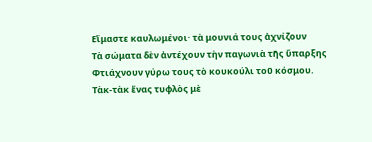Εἴμαστε καυλωμένοι· τὰ μουνιά τους ἀχνίζουν
Τὰ σώματα δὲν ἀντέχουν τὴν παγωνιὰ τῆς ὕπαρξης
Φτιάχνουν γύρω τους τὸ κουκούλι τοῦ κόσμου.
Τὰκ-τὰκ ἕνας τυφλὸς μὲ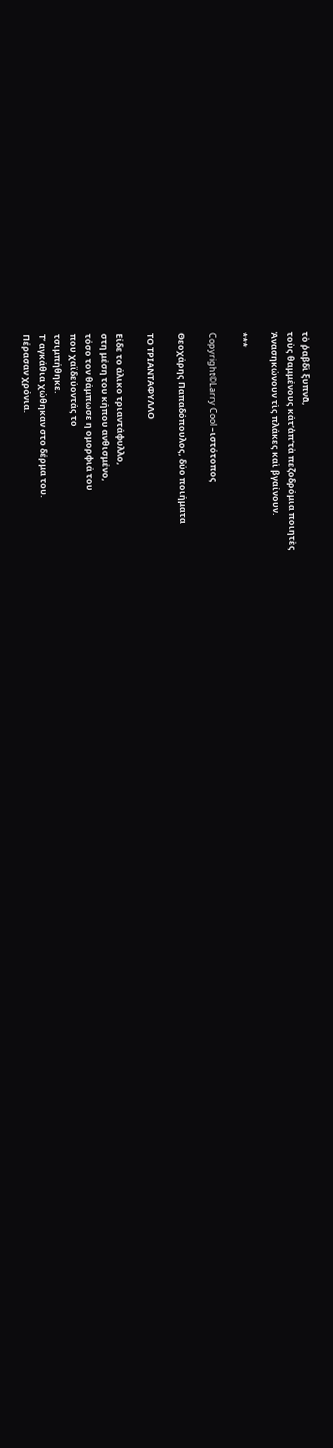τὸ ῥαβδὶ ξυπνᾶ,
τοὺς θαμμένους κάτ’ἀπ’τὰ πεζοδρόμια ποιητὲς
Ἀνασηκώνουν τὶς πλάκες καὶ βγαίνουν.

***

Copyright©Larry Cool –ιστότοπος

Θεοχάρης Παπαδόπουλος, δύο ποιήματα

ΤΟ ΤΡΙΑΝΤΑΦΥΛΛΟ

Είδε το άλικο τριαντάφυλλο,
στη μέση του κήπου ανθισμένο,
τόσο τον θάμπωσε η ομορφιά του
που χαϊδεύοντάς το
τσιμπήθηκε.
Τʼ αγκάθια χώθηκαν στο δέρμα του.
Πέρασαν χρόνια.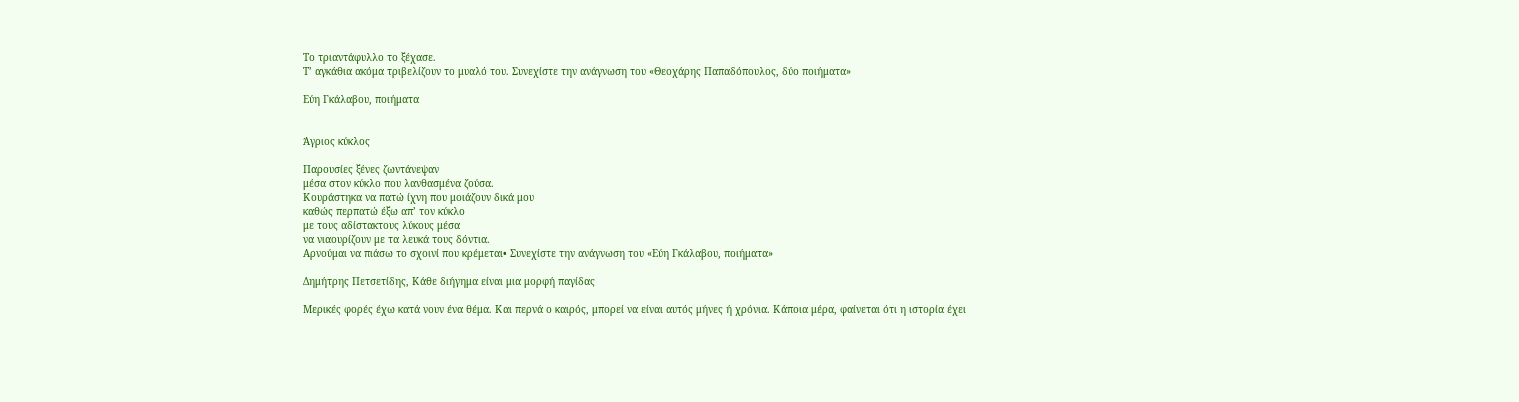Το τριαντάφυλλο το ξέχασε.
Τʼ αγκάθια ακόμα τριβελίζουν το μυαλό του. Συνεχίστε την ανάγνωση του «Θεοχάρης Παπαδόπουλος, δύο ποιήματα»

Εύη Γκάλαβου, ποιήματα


Άγριος κύκλος

Παρουσίες ξένες ζωντάνεψαν
μέσα στον κύκλο που λανθασμένα ζούσα.
Κουράστηκα να πατώ ίχνη που μοιάζουν δικά μου
καθώς περπατώ έξω απ’ τον κύκλο
με τους αδίστακτους λύκους μέσα
να νιαουρίζουν με τα λευκά τους δόντια.
Αρνούμαι να πιάσω το σχοινί που κρέμεται• Συνεχίστε την ανάγνωση του «Εύη Γκάλαβου, ποιήματα»

Δημήτρης Πετσετίδης, Κάθε διήγημα είναι μια μορφή παγίδας

Μερικές φορές έχω κατά νουν ένα θέμα. Και περνά ο καιρός, μπορεί να είναι αυτός μήνες ή χρόνια. Κάποια μέρα, φαίνεται ότι η ιστορία έχει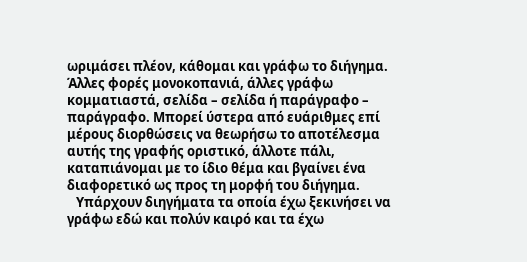ωριμάσει πλέον, κάθομαι και γράφω το διήγημα. Άλλες φορές μονοκοπανιά, άλλες γράφω κομματιαστά, σελίδα – σελίδα ή παράγραφο – παράγραφο. Μπορεί ύστερα από ευάριθμες επί μέρους διορθώσεις να θεωρήσω το αποτέλεσμα αυτής της γραφής οριστικό, άλλοτε πάλι, καταπιάνομαι με το ίδιο θέμα και βγαίνει ένα διαφορετικό ως προς τη μορφή του διήγημα.
   Υπάρχουν διηγήματα τα οποία έχω ξεκινήσει να γράφω εδώ και πολύν καιρό και τα έχω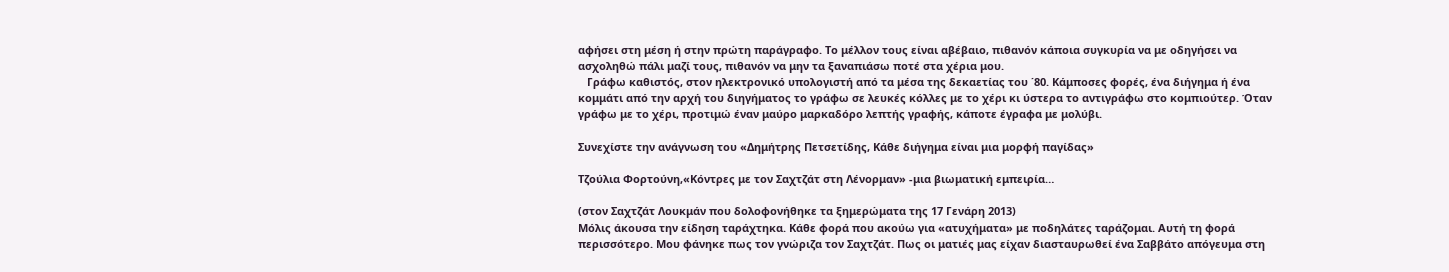αφήσει στη μέση ή στην πρώτη παράγραφο. Το μέλλον τους είναι αβέβαιο, πιθανόν κάποια συγκυρία να με οδηγήσει να ασχοληθώ πάλι μαζί τους, πιθανόν να μην τα ξαναπιάσω ποτέ στα χέρια μου.
   Γράφω καθιστός, στον ηλεκτρονικό υπολογιστή από τα μέσα της δεκαετίας του ΄80. Κάμποσες φορές, ένα διήγημα ή ένα κομμάτι από την αρχή του διηγήματος το γράφω σε λευκές κόλλες με το χέρι κι ύστερα το αντιγράφω στο κομπιούτερ. Όταν γράφω με το χέρι, προτιμώ έναν μαύρο μαρκαδόρο λεπτής γραφής, κάποτε έγραφα με μολύβι.

Συνεχίστε την ανάγνωση του «Δημήτρης Πετσετίδης, Κάθε διήγημα είναι μια μορφή παγίδας»

Τζούλια Φορτούνη,«Κόντρες με τον Σαχτζάτ στη Λένορμαν» -μια βιωματική εμπειρία…

(στον Σαχτζάτ Λουκμάν που δολοφονήθηκε τα ξημερώματα της 17 Γενάρη 2013)
Μόλις άκουσα την είδηση ταράχτηκα. Κάθε φορά που ακούω για «ατυχήματα» με ποδηλάτες ταράζομαι. Αυτή τη φορά περισσότερο. Μου φάνηκε πως τον γνώριζα τον Σαχτζάτ. Πως οι ματιές μας είχαν διασταυρωθεί ένα Σαββάτο απόγευμα στη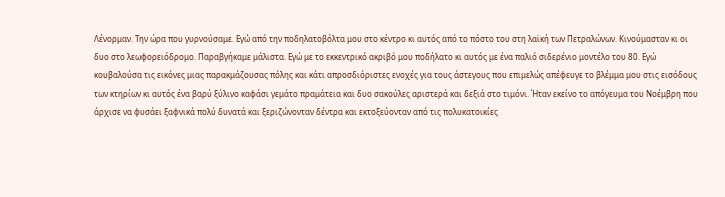Λένορμαν. Την ώρα που γυρνούσαμε. Εγώ από την ποδηλατοβόλτα μου στο κέντρο κι αυτός από το πόστο του στη λαϊκή των Πετραλώνων. Κινούμασταν κι οι δυο στο λεωφορειόδρομο. Παραβγήκαμε μάλιστα. Εγώ με το εκκεντρικό ακριβό μου ποδήλατο κι αυτός με ένα παλιό σιδερένιο μοντέλο του 80. Εγώ κουβαλούσα τις εικόνες μιας παρακμάζουσας πόλης και κάτι απροσδιόριστες ενοχές για τους άστεγους που επιμελώς απέφευγε το βλέμμα μου στις εισόδους των κτηρίων κι αυτός ένα βαρύ ξύλινο καφάσι γεμάτο πραμάτεια και δυο σακούλες αριστερά και δεξιά στο τιμόνι. Ήταν εκείνο το απόγευμα του Νοέμβρη που άρχισε να φυσάει ξαφνικά πολύ δυνατά και ξεριζώνονταν δέντρα και εκτοξεύονταν από τις πολυκατοικίες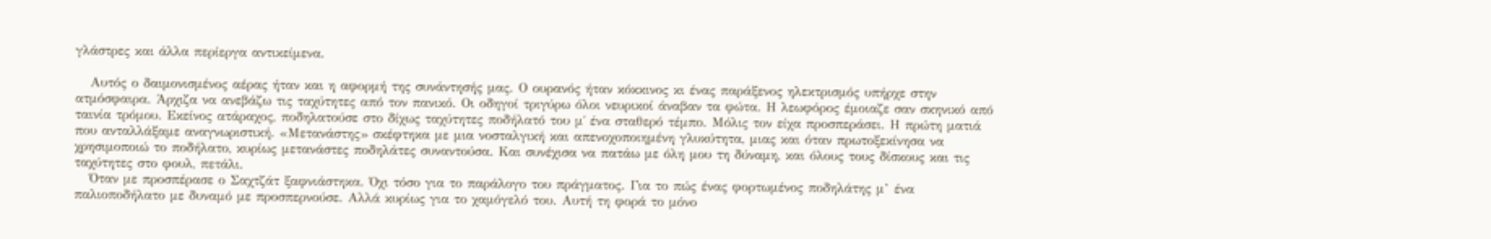γλάστρες και άλλα περίεργα αντικείμενα.

   Αυτός ο δαιμονισμένος αέρας ήταν και η αφορμή της συνάντησής μας. Ο ουρανός ήταν κόκκινος κι ένας παράξενος ηλεκτρισμός υπήρχε στην ατμόσφαιρα. Άρχιζα να ανεβάζω τις ταχύτητες από τον πανικό. Οι οδηγοί τριγύρω όλοι νευρικοί άναβαν τα φώτα. Η λεωφόρος έμοιαζε σαν σκηνικό από ταινία τρόμου. Εκείνος ατάραχος, ποδηλατούσε στο δίχως ταχύτητες ποδήλατό του μ΄ ένα σταθερό τέμπο. Μόλις τον είχα προσπεράσει. Η πρώτη ματιά που ανταλλάξαμε αναγνωριστική. «Μετανάστης» σκέφτηκα με μια νοσταλγική και απενοχοποιημένη γλυκύτητα, μιας και όταν πρωτοξεκίνησα να χρησιμοποιώ το ποδήλατο, κυρίως μετανάστες ποδηλάτες συναντούσα. Και συνέχισα να πατάω με όλη μου τη δύναμη, και όλους τους δίσκους και τις ταχύτητες στο φουλ, πετάλι.
   Όταν με προσπέρασε ο Σαχτζάτ ξαφνιάστηκα. Όχι τόσο για το παράλογο του πράγματος. Για το πώς ένας φορτωμένος ποδηλάτης μ’ ένα παλιοποδήλατο με δυναμό με προσπερνούσε. Αλλά κυρίως για το χαμόγελό του. Αυτή τη φορά το μόνο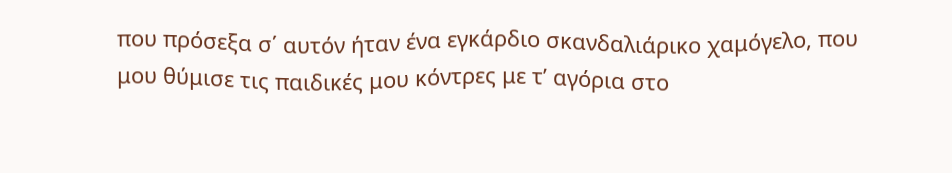που πρόσεξα σ΄ αυτόν ήταν ένα εγκάρδιο σκανδαλιάρικο χαμόγελο, που μου θύμισε τις παιδικές μου κόντρες με τ’ αγόρια στο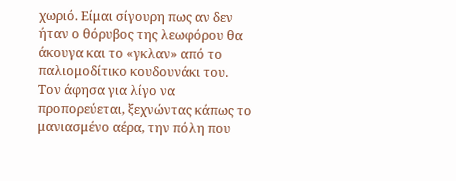χωριό. Είμαι σίγουρη πως αν δεν ήταν ο θόρυβος της λεωφόρου θα άκουγα και το «γκλαν» από το παλιομοδίτικο κουδουνάκι του.
Τον άφησα για λίγο να προπορεύεται, ξεχνώντας κάπως το μανιασμένο αέρα, την πόλη που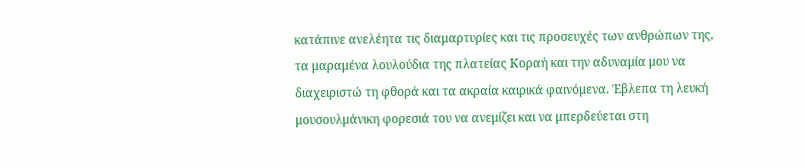κατάπινε ανελέητα τις διαμαρτυρίες και τις προσευχές των ανθρώπων της, τα μαραμένα λουλούδια της πλατείας Κοραή και την αδυναμία μου να διαχειριστώ τη φθορά και τα ακραία καιρικά φαινόμενα. Έβλεπα τη λευκή μουσουλμάνικη φορεσιά του να ανεμίζει και να μπερδεύεται στη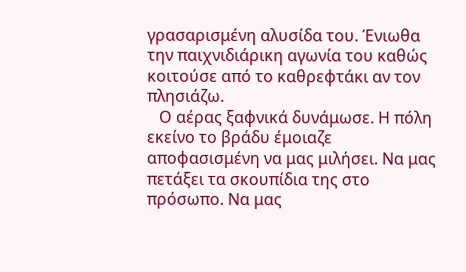γρασαρισμένη αλυσίδα του. Ένιωθα την παιχνιδιάρικη αγωνία του καθώς κοιτούσε από το καθρεφτάκι αν τον πλησιάζω.
   Ο αέρας ξαφνικά δυνάμωσε. Η πόλη εκείνο το βράδυ έμοιαζε αποφασισμένη να μας μιλήσει. Να μας πετάξει τα σκουπίδια της στο πρόσωπο. Να μας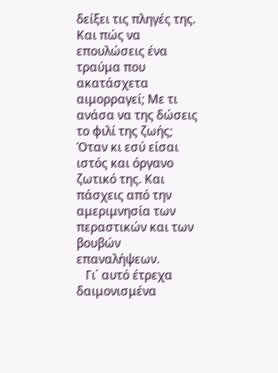δείξει τις πληγές της. Και πώς να επουλώσεις ένα τραύμα που ακατάσχετα αιμορραγεί; Με τι ανάσα να της δώσεις το φιλί της ζωής; Όταν κι εσύ είσαι ιστός και όργανο ζωτικό της. Και πάσχεις από την αμεριμνησία των περαστικών και των βουβών επαναλήψεων.
   Γι΄ αυτό έτρεχα δαιμονισμένα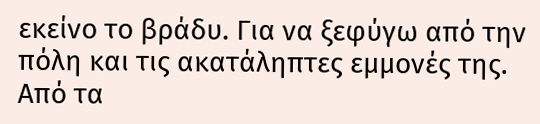εκείνο το βράδυ. Για να ξεφύγω από την πόλη και τις ακατάληπτες εμμονές της. Από τα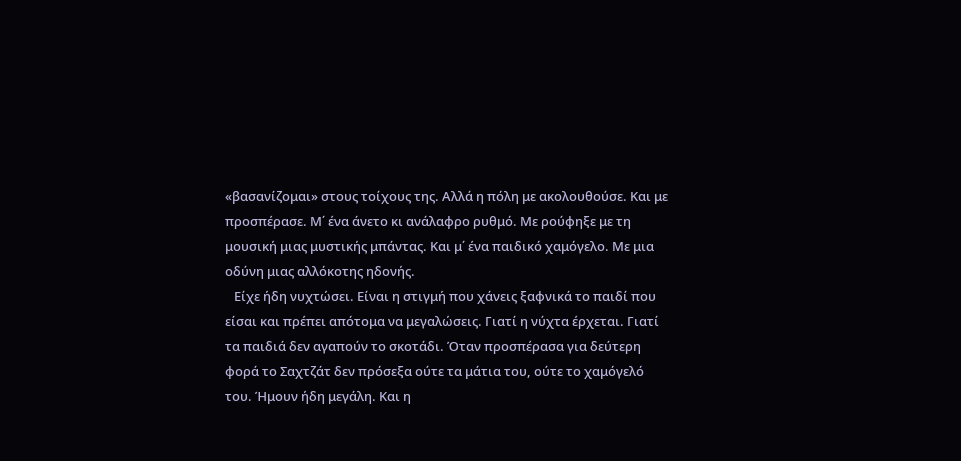«βασανίζομαι» στους τοίχους της. Αλλά η πόλη με ακολουθούσε. Και με προσπέρασε. Μ΄ ένα άνετο κι ανάλαφρο ρυθμό. Με ρούφηξε με τη μουσική μιας μυστικής μπάντας. Και μ΄ ένα παιδικό χαμόγελο. Με μια οδύνη μιας αλλόκοτης ηδονής.
   Είχε ήδη νυχτώσει. Είναι η στιγμή που χάνεις ξαφνικά το παιδί που είσαι και πρέπει απότομα να μεγαλώσεις. Γιατί η νύχτα έρχεται. Γιατί τα παιδιά δεν αγαπούν το σκοτάδι. Όταν προσπέρασα για δεύτερη φορά το Σαχτζάτ δεν πρόσεξα ούτε τα μάτια του, ούτε το χαμόγελό του. Ήμουν ήδη μεγάλη. Και η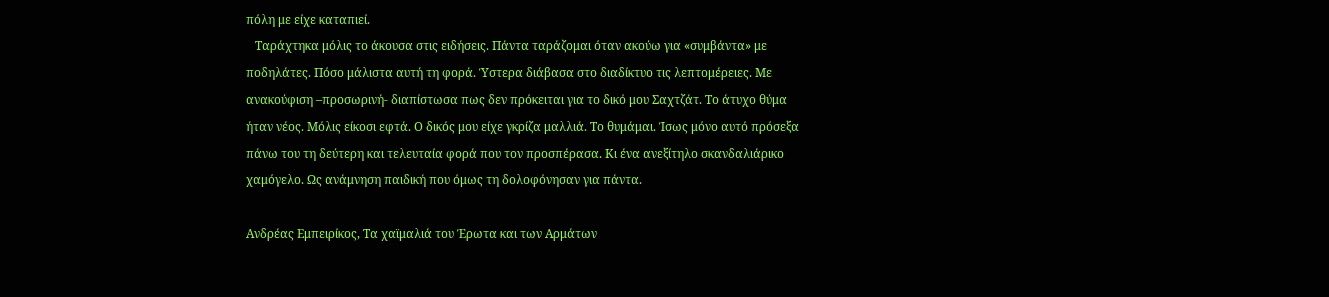πόλη με είχε καταπιεί.
   Ταράχτηκα μόλις το άκουσα στις ειδήσεις. Πάντα ταράζομαι όταν ακούω για «συμβάντα» με ποδηλάτες. Πόσο μάλιστα αυτή τη φορά. Ύστερα διάβασα στο διαδίκτυο τις λεπτομέρειες. Με ανακούφιση –προσωρινή- διαπίστωσα πως δεν πρόκειται για το δικό μου Σαχτζάτ. Το άτυχο θύμα ήταν νέος. Μόλις είκοσι εφτά. Ο δικός μου είχε γκρίζα μαλλιά. Το θυμάμαι. Ίσως μόνο αυτό πρόσεξα πάνω του τη δεύτερη και τελευταία φορά που τον προσπέρασα. Κι ένα ανεξίτηλο σκανδαλιάρικο χαμόγελο. Ως ανάμνηση παιδική που όμως τη δολοφόνησαν για πάντα.

Ανδρέας Εμπειρίκος, Τα χαϊμαλιά του Έρωτα και των Αρμάτων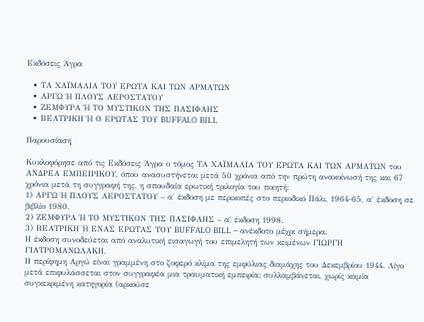Εκδόσεις Άγρα

  • ΤΑ ΧΑΪΜΑΛΙΑ ΤΟΥ ΕΡΩΤΑ ΚΑΙ ΤΩΝ ΑΡΜΑΤΩΝ
  • ΑΡΓΩ Ή ΠΛΟΥΣ ΑΕΡΟΣΤΑΤΟΥ
  • ΖΕΜΦΥΡΑ Ή ΤΟ ΜΥΣΤΙΚΟΝ ΤΗΣ ΠΑΣΙΦΑΗΣ
  • ΒΕΑΤΡΙΚΗ Ή Ο ΕΡΩΤΑΣ ΤΟΥ BUFFALO BILL

Παρουσίαση

Κυκλοφόρησε από τις Εκδόσεις Άγρα ο τόμος ΤΑ ΧΑÏΜΑΛΙΑ ΤΟΥ ΕΡΩΤΑ ΚΑΙ ΤΩΝ ΑΡΜΑΤΩΝ του ΑΝΔΡΕΑ ΕΜΠΕΙΡΙΚΟΥ, όπου ανασυστήνεται μετά 50 χρόνια από την πρώτη ανακοίνωσή της και 67 χρόνια μετά τη συγγραφή της, η σπουδαία ερωτική τριλογία του ποιητή:
1) ΑΡΓΩ Ή ΠΛΟΥΣ ΑΕΡΟΣΤΑΤΟΥ – α΄ έκδοση με περικοπές στο περιοδικό Πάλι, 1964-65, α΄ έκδοση σε βιβλίο 1980.
2) ΖΕΜΦΥΡΑ Ή ΤΟ ΜΥΣΤΙΚΟΝ ΤΗΣ ΠΑΣΙΦΑΗΣ – α΄ έκδοση 1998.
3) ΒΕΑΤΡΙΚΗ Ή ΕΝΑΣ ΕΡΩΤΑΣ ΤΟΥ BUFFALO BILL – ανέκδοτο μέχρι σήμερα.
Η έκδοση συνοδεύεται από αναλυτική εισαγωγή του επιμελητή των κειμένων ΓΙΩΡΓΗ ΓΙΑΤΡΟΜΑΝΩΛΑΚΗ.
Η περίφημη Αργώ είναι γραμμένη στο ζοφερό κλίμα της εμφύλιας διαμάχης του Δεκεμβρίου 1944. Λίγο μετά επιφυλάσσεται στον συγγραφέα μια τραυματική εμπειρία: συλλαμβάνεται, χωρίς καμία συγκεκριμένη κατηγορία (αρκούσε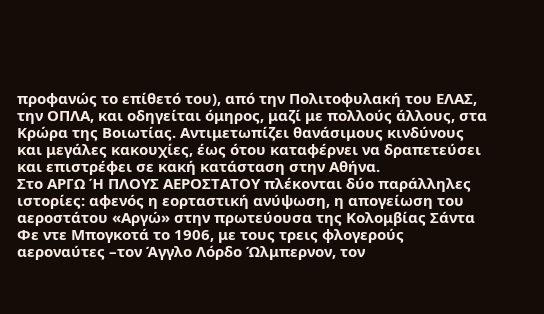προφανώς το επίθετό του), από την Πολιτοφυλακή του ΕΛΑΣ, την ΟΠΛΑ, και οδηγείται όμηρος, μαζί με πολλούς άλλους, στα Κρώρα της Βοιωτίας. Αντιμετωπίζει θανάσιμους κινδύνους και μεγάλες κακουχίες, έως ότου καταφέρνει να δραπετεύσει και επιστρέφει σε κακή κατάσταση στην Αθήνα.
Στο ΑΡΓΩ Ή ΠΛΟΥΣ ΑΕΡΟΣΤΑΤΟΥ πλέκονται δύο παράλληλες ιστορίες: αφενός η εορταστική ανύψωση, η απογείωση του αεροστάτου «Αργώ» στην πρωτεύουσα της Κολομβίας Σάντα Φε ντε Μπογκοτά το 1906, με τους τρεις φλογερούς αεροναύτες –τον Άγγλο Λόρδο Ώλμπερνον, τον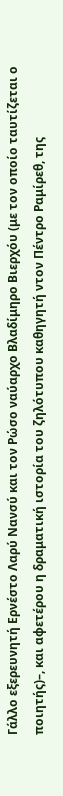Γάλλο εξερευνητή Ερνέστο Λαρύ Νανσύ και τον Ρώσο ναύαρχο Βλαδίμηρο Βιερχόυ (με τον οποίο ταυτίζεται ο ποιητής)–, και αφετέρου η δραματική ιστορία του ζηλότυπου καθηγητή ντον Πέντρο Ραμίρεθ, της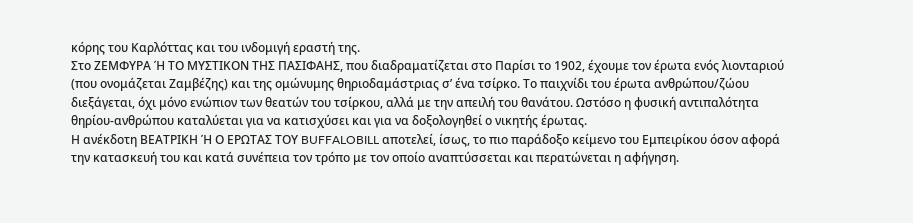κόρης του Καρλόττας και του ινδομιγή εραστή της.
Στο ΖΕΜΦΥΡΑ Ή ΤΟ ΜΥΣΤΙΚΟΝ ΤΗΣ ΠΑΣΙΦΑΗΣ, που διαδραματίζεται στο Παρίσι το 1902, έχουμε τον έρωτα ενός λιονταριού (που ονομάζεται Ζαμβέζης) και της ομώνυμης θηριοδαμάστριας σ’ ένα τσίρκο. Το παιχνίδι του έρωτα ανθρώπου/ζώου διεξάγεται, όχι μόνο ενώπιον των θεατών του τσίρκου, αλλά με την απειλή του θανάτου. Ωστόσο η φυσική αντιπαλότητα θηρίου-ανθρώπου καταλύεται για να κατισχύσει και για να δοξολογηθεί ο νικητής έρωτας.
Η ανέκδοτη ΒΕΑΤΡΙΚΗ Ή Ο ΕΡΩΤΑΣ ΤΟΥ BUFFALOBILL αποτελεί, ίσως, το πιο παράδοξο κείμενο του Εμπειρίκου όσον αφορά την κατασκευή του και κατά συνέπεια τον τρόπο με τον οποίο αναπτύσσεται και περατώνεται η αφήγηση.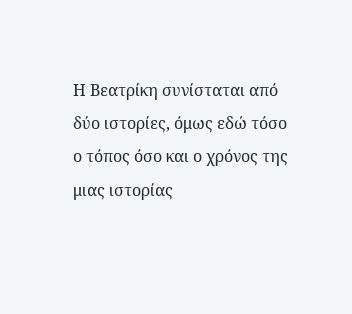Η Βεατρίκη συνίσταται από δύο ιστορίες, όμως εδώ τόσο ο τόπος όσο και ο χρόνος της μιας ιστορίας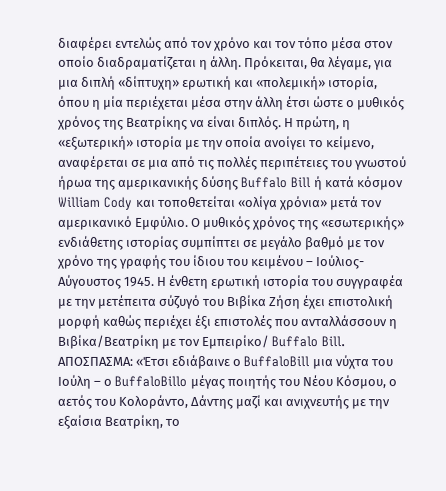διαφέρει εντελώς από τον χρόνο και τον τόπο μέσα στον οποίο διαδραματίζεται η άλλη. Πρόκειται, θα λέγαμε, για μια διπλή «δίπτυχη» ερωτική και «πολεμική» ιστορία, όπου η μία περιέχεται μέσα στην άλλη έτσι ώστε ο μυθικός χρόνος της Βεατρίκης να είναι διπλός. Η πρώτη, η «εξωτερική» ιστορία με την οποία ανοίγει το κείμενο, αναφέρεται σε μια από τις πολλές περιπέτειες του γνωστού ήρωα της αμερικανικής δύσης Buffalo Bill ή κατά κόσμον William Cody και τοποθετείται «ολίγα χρόνια» μετά τον αμερικανικό Εμφύλιο. Ο μυθικός χρόνος της «εσωτερικής» ενδιάθετης ιστορίας συμπίπτει σε μεγάλο βαθμό με τον χρόνο της γραφής του ίδιου του κειμένου – Ιούλιος-Αύγουστος 1945. Η ένθετη ερωτική ιστορία του συγγραφέα με την μετέπειτα σύζυγό του Βιβίκα Ζήση έχει επιστολική μορφή καθώς περιέχει έξι επιστολές που ανταλλάσσουν η Βιβίκα/Βεατρίκη με τον Εμπειρίκο/ Buffalo Bill.
ΑΠΟΣΠΑΣΜΑ: «Έτσι εδιάβαινε ο BuffaloBill μια νύχτα του Ιούλη – ο BuffaloBillo μέγας ποιητής του Νέου Κόσμου, ο αετός του Κολοράντο, Δάντης μαζί και ανιχνευτής με την εξαίσια Βεατρίκη, το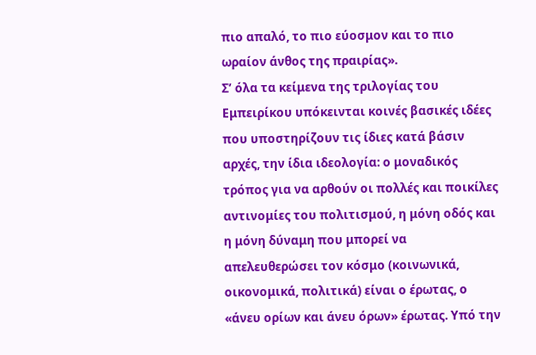πιο απαλό, το πιο εύοσμον και το πιο ωραίον άνθος της πραιρίας».
Σ’ όλα τα κείμενα της τριλογίας του Εμπειρίκου υπόκεινται κοινές βασικές ιδέες που υποστηρίζουν τις ίδιες κατά βάσιν αρχές, την ίδια ιδεολογία: ο μοναδικός τρόπος για να αρθούν οι πολλές και ποικίλες αντινομίες του πολιτισμού, η μόνη οδός και η μόνη δύναμη που μπορεί να απελευθερώσει τον κόσμο (κοινωνικά, οικονομικά, πολιτικά) είναι ο έρωτας, ο «άνευ ορίων και άνευ όρων» έρωτας. Υπό την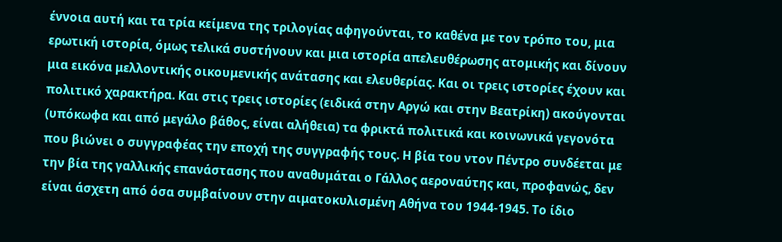έννοια αυτή και τα τρία κείμενα της τριλογίας αφηγούνται, το καθένα με τον τρόπο του, μια ερωτική ιστορία, όμως τελικά συστήνουν και μια ιστορία απελευθέρωσης ατομικής και δίνουν μια εικόνα μελλοντικής οικουμενικής ανάτασης και ελευθερίας. Και οι τρεις ιστορίες έχουν και πολιτικό χαρακτήρα. Και στις τρεις ιστορίες (ειδικά στην Αργώ και στην Βεατρίκη) ακούγονται (υπόκωφα και από μεγάλο βάθος, είναι αλήθεια) τα φρικτά πολιτικά και κοινωνικά γεγονότα που βιώνει ο συγγραφέας την εποχή της συγγραφής τους. Η βία του ντον Πέντρο συνδέεται με την βία της γαλλικής επανάστασης που αναθυμάται ο Γάλλος αεροναύτης και, προφανώς, δεν είναι άσχετη από όσα συμβαίνουν στην αιματοκυλισμένη Αθήνα του 1944-1945. Το ίδιο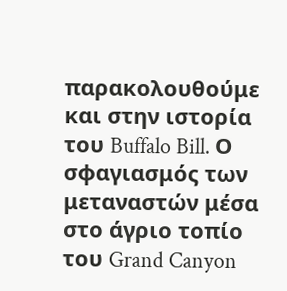παρακολουθούμε και στην ιστορία του Buffalo Bill. Ο σφαγιασμός των μεταναστών μέσα στο άγριο τοπίο του Grand Canyon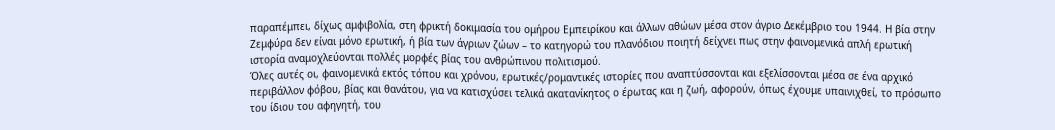παραπέμπει, δίχως αμφιβολία, στη φρικτή δοκιμασία του ομήρου Εμπειρίκου και άλλων αθώων μέσα στον άγριο Δεκέμβριο του 1944. Η βία στην Ζεμφύρα δεν είναι μόνο ερωτική, ή βία των άγριων ζώων – το κατηγορώ του πλανόδιου ποιητή δείχνει πως στην φαινομενικά απλή ερωτική ιστορία αναμοχλεύονται πολλές μορφές βίας του ανθρώπινου πολιτισμού.
Όλες αυτές οι, φαινομενικά εκτός τόπου και χρόνου, ερωτικές/ρομαντικές ιστορίες που αναπτύσσονται και εξελίσσονται μέσα σε ένα αρχικό περιβάλλον φόβου, βίας και θανάτου, για να κατισχύσει τελικά ακατανίκητος ο έρωτας και η ζωή, αφορούν, όπως έχουμε υπαινιχθεί, το πρόσωπο του ίδιου του αφηγητή, του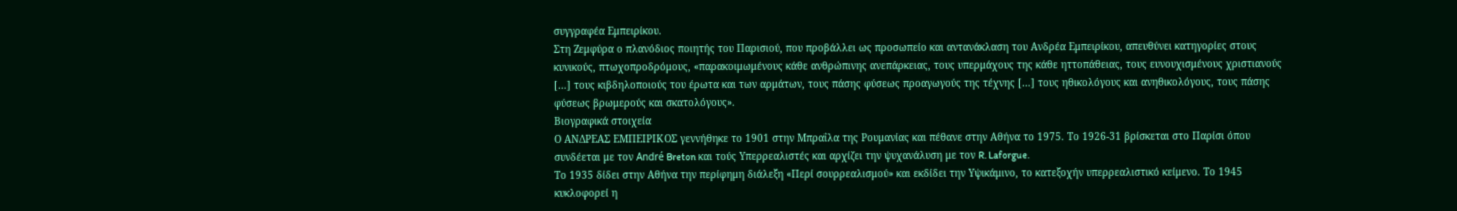συγγραφέα Εμπειρίκου.
Στη Ζεμφύρα ο πλανόδιος ποιητής του Παρισιού, που προβάλλει ως προσωπείο και αντανάκλαση του Ανδρέα Εμπειρίκου, απευθύνει κατηγορίες στους κυνικούς, πτωχοπροδρόμους, «παρακοιμωμένους κάθε ανθρώπινης ανεπάρκειας, τους υπερμάχους της κάθε ηττοπάθειας, τους ευνουχισμένους χριστιανούς […] τους κιβδηλοποιούς του έρωτα και των αρμάτων, τους πάσης φύσεως προαγωγούς της τέχνης […] τους ηθικολόγους και ανηθικολόγους, τους πάσης φύσεως βρωμερούς και σκατολόγους».
Βιογραφικά στοιχεία
Ο ΑΝΔΡΕΑΣ ΕΜΠΕΙΡΙΚΟΣ γεννήθηκε το 1901 στην Μπραΐλα της Ρουμανίας και πέθανε στην Αθήνα το 1975. Το 1926-31 βρίσκεται στο Παρίσι όπου συνδέεται με τον André Breton και τούς Υπερρεαλιστές και αρχίζει την ψυχανάλυση με τον R. Laforgue.
Το 1935 δίδει στην Αθήνα την περίφημη διάλεξη «Περί σουρρεαλισμού» και εκδίδει την Υψικάμινο, το κατεξοχήν υπερρεαλιστικό κείμενο. Το 1945 κυκλοφορεί η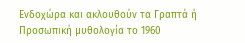Ενδοχώρα και ακλουθούν τα Γραπτά ή Προσωπική μυθολογία το 1960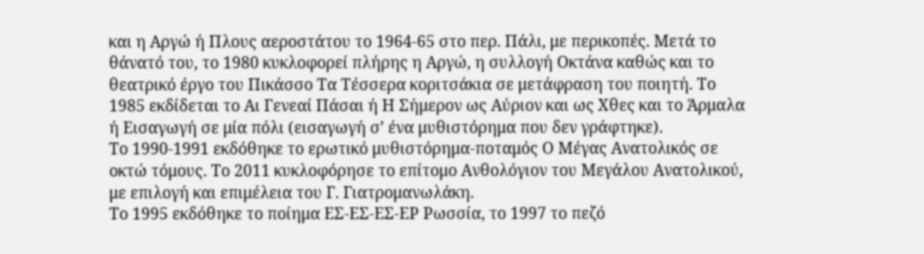και η Αργώ ή Πλους αεροστάτου το 1964-65 στο περ. Πάλι, με περικοπές. Μετά το θάνατό του, το 1980 κυκλοφορεί πλήρης η Αργώ, η συλλογή Οκτάνα καθώς και το θεατρικό έργο του Πικάσσο Τα Τέσσερα κοριτσάκια σε μετάφραση του ποιητή. Το 1985 εκδίδεται το Αι Γενεαί Πάσαι ή Η Σήμερον ως Αύριον και ως Χθες και το Άρμαλα ή Εισαγωγή σε μία πόλι (εισαγωγή σ’ ένα μυθιστόρημα που δεν γράφτηκε).
Το 1990-1991 εκδόθηκε το ερωτικό μυθιστόρημα-ποταμός Ο Μέγας Ανατολικός σε οκτώ τόμους. Το 2011 κυκλοφόρησε το επίτομο Ανθολόγιον του Μεγάλου Ανατολικού, με επιλογή και επιμέλεια του Γ. Γιατρομανωλάκη.
Το 1995 εκδόθηκε το ποίημα ΕΣ-ΕΣ-ΕΣ-ΕΡ Ρωσσία, το 1997 το πεζό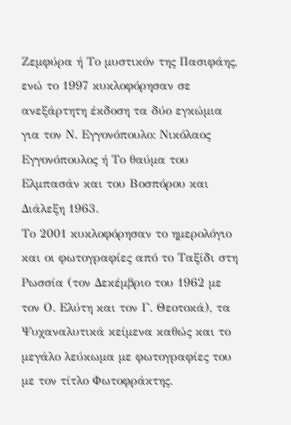Ζεμφύρα ή Το μυστικόν της Πασιφάης, ενώ το 1997 κυκλοφόρησαν σε ανεξάρτητη έκδοση τα δύο εγκώμια για τον Ν. Εγγονόπουλο: Νικόλαος Εγγονόπουλος ή Το θαύμα του Ελμπασάν και του Βοσπόρου και Διάλεξη 1963.
Το 2001 κυκλοφόρησαν το ημερολόγιο και οι φωτογραφίες από το Ταξίδι στη Ρωσσία (τον Δεκέμβριο του 1962 με τον Ο. Ελύτη και τον Γ. Θεοτοκά), τα Ψυχαναλυτικά κείμενα καθώς και το μεγάλο λεύκωμα με φωτογραφίες του με τον τίτλο Φωτοφράκτης.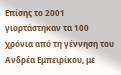Επίσης το 2001 γιορτάστηκαν τα 100 χρόνια από τη γέννηση του Ανδρέα Εμπειρίκου, με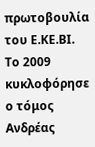πρωτοβουλία του Ε.ΚΕ.ΒΙ.
Το 2009 κυκλοφόρησε ο τόμος Ανδρέας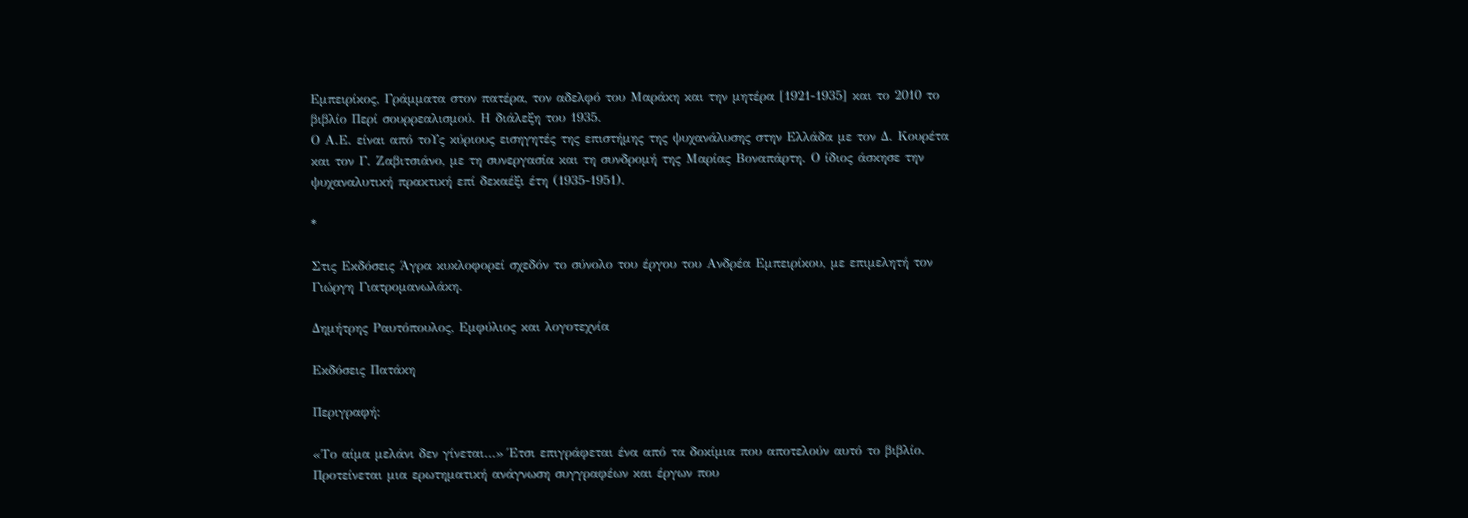Εμπειρίκος, Γράμματα στον πατέρα, τον αδελφό του Μαράκη και την μητέρα [1921-1935] και το 2010 το βιβλίο Περί σουρρεαλισμού. Η διάλεξη του 1935.
Ο Α.Ε. είναι από τοΥς κύριους εισηγητές της επιστήμης της ψυχανάλυσης στην Ελλάδα με τον Δ. Κουρέτα και τον Γ. Ζαβιτσιάνο, με τη συνεργασία και τη συνδρομή της Μαρίας Βοναπάρτη. Ο ίδιος άσκησε την ψυχαναλυτική πρακτική επί δεκαέξι έτη (1935-1951).

*

Στις Εκδόσεις Άγρα κυκλοφορεί σχεδόν το σύνολο του έργου του Ανδρέα Εμπειρίκου, με επιμελητή τον Γιώργη Γιατρομανωλάκη.

Δημήτρης Ραυτόπουλος, Εμφύλιος και λογοτεχνία

Εκδόσεις Πατάκη

Περιγραφή:

«Το αίμα μελάνι δεν γίνεται…» Έτσι επιγράφεται ένα από τα δοκίμια που αποτελούν αυτό το βιβλίο. Προτείνεται μια ερωτηματική ανάγνωση συγγραφέων και έργων που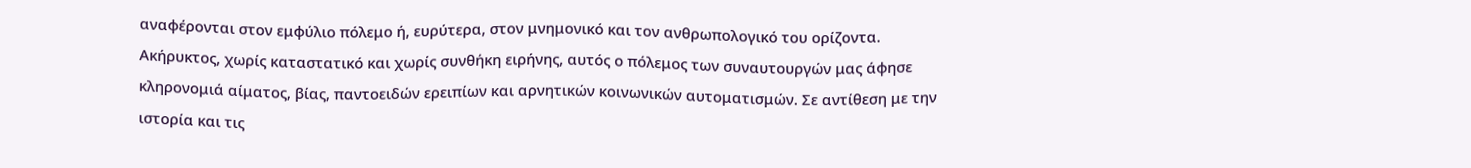αναφέρονται στον εμφύλιο πόλεμο ή, ευρύτερα, στον μνημονικό και τον ανθρωπολογικό του ορίζοντα.
Ακήρυκτος, χωρίς καταστατικό και χωρίς συνθήκη ειρήνης, αυτός ο πόλεμος των συναυτουργών μας άφησε κληρονομιά αίματος, βίας, παντοειδών ερειπίων και αρνητικών κοινωνικών αυτοματισμών. Σε αντίθεση με την ιστορία και τις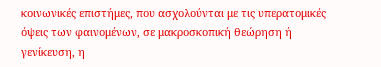κοινωνικές επιστήμες, που ασχολούνται με τις υπερατομικές όψεις των φαινομένων, σε μακροσκοπική θεώρηση ή γενίκευση, η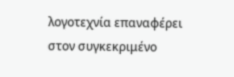λογοτεχνία επαναφέρει στον συγκεκριμένο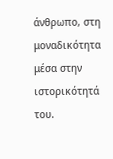άνθρωπο, στη μοναδικότητα μέσα στην ιστορικότητά του.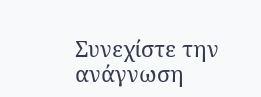Συνεχίστε την ανάγνωση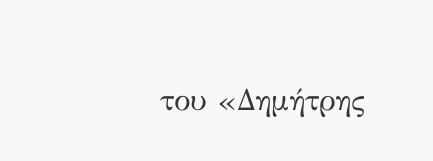του «Δημήτρης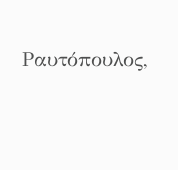Ραυτόπουλος,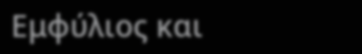Εμφύλιος και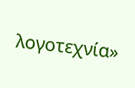λογοτεχνία»